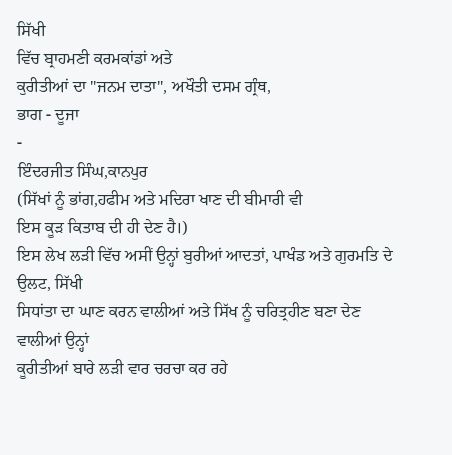ਸਿੱਖੀ
ਵਿੱਚ ਬ੍ਰਾਹਮਣੀ ਕਰਮਕਾਂਡਾਂ ਅਤੇ
ਕੁਰੀਤੀਆਂ ਦਾ "ਜਨਮ ਦਾਤਾ", ਅਖੌਤੀ ਦਸਮ ਗ੍ਰੰਥ,
ਭਾਗ - ਦੂਜਾ
-
ਇੰਦਰਜੀਤ ਸਿੰਘ,ਕਾਨਪੁਰ
(ਸਿੱਖਾਂ ਨੂੰ ਭਾਂਗ,ਹਫੀਮ ਅਤੇ ਮਦਿਰਾ ਖਾਣ ਦੀ ਬੀਮਾਰੀ ਵੀ
ਇਸ ਕੂੜ ਕਿਤਾਬ ਦੀ ਹੀ ਦੇਣ ਹੈ।)
ਇਸ ਲੇਖ ਲੜੀ ਵਿੱਚ ਅਸੀਂ ਉਨ੍ਹਾਂ ਬੁਰੀਆਂ ਆਦਤਾਂ, ਪਾਖੰਡ ਅਤੇ ਗੁਰਮਤਿ ਦੇ ਉਲਟ, ਸਿੱਖੀ
ਸਿਧਾਂਤਾ ਦਾ ਘਾਣ ਕਰਨ ਵਾਲੀਆਂ ਅਤੇ ਸਿੱਖ ਨੂੰ ਚਰਿਤ੍ਰਹੀਣ ਬਣਾ ਦੇਣ ਵਾਲੀਆਂ ਉਨ੍ਹਾਂ
ਕੂਰੀਤੀਆਂ ਬਾਰੇ ਲੜੀ ਵਾਰ ਚਰਚਾ ਕਰ ਰਹੇ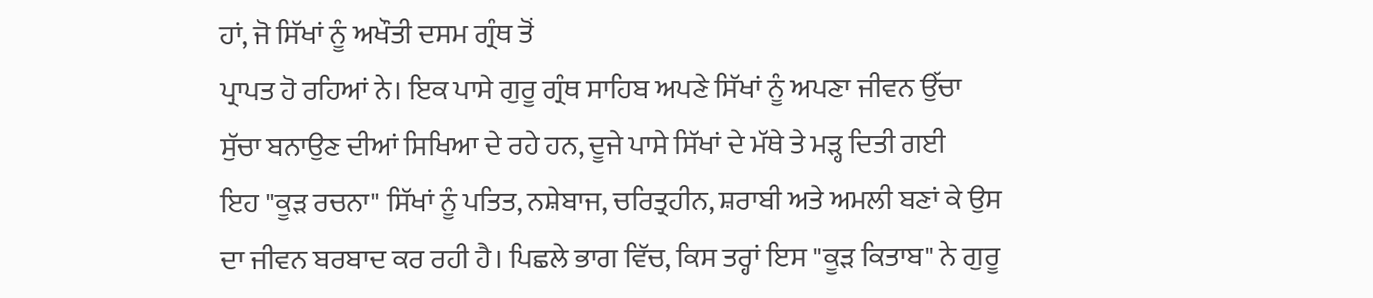ਹਾਂ, ਜੋ ਸਿੱਖਾਂ ਨੂੰ ਅਖੌਤੀ ਦਸਮ ਗ੍ਰੰਥ ਤੋਂ
ਪ੍ਰਾਪਤ ਹੋ ਰਹਿਆਂ ਨੇ। ਇਕ ਪਾਸੇ ਗੁਰੂ ਗ੍ਰੰਥ ਸਾਹਿਬ ਅਪਣੇ ਸਿੱਖਾਂ ਨੂੰ ਅਪਣਾ ਜੀਵਨ ਉੱਚਾ
ਸੁੱਚਾ ਬਨਾਉਣ ਦੀਆਂ ਸਿਖਿਆ ਦੇ ਰਹੇ ਹਨ, ਦੂਜੇ ਪਾਸੇ ਸਿੱਖਾਂ ਦੇ ਮੱਥੇ ਤੇ ਮੜ੍ਹ ਦਿਤੀ ਗਈ
ਇਹ "ਕੂੜ ਰਚਨਾ" ਸਿੱਖਾਂ ਨੂੰ ਪਤਿਤ, ਨਸ਼ੇਬਾਜ, ਚਰਿਤ੍ਰਹੀਨ, ਸ਼ਰਾਬੀ ਅਤੇ ਅਮਲੀ ਬਣਾਂ ਕੇ ਉਸ
ਦਾ ਜੀਵਨ ਬਰਬਾਦ ਕਰ ਰਹੀ ਹੈ। ਪਿਛਲੇ ਭਾਗ ਵਿੱਚ, ਕਿਸ ਤਰ੍ਹਾਂ ਇਸ "ਕੂੜ ਕਿਤਾਬ" ਨੇ ਗੁਰੂ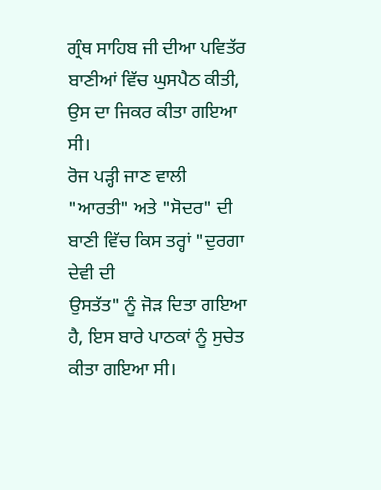ਗ੍ਰੰਥ ਸਾਹਿਬ ਜੀ ਦੀਆ ਪਵਿਤੱਰ ਬਾਣੀਆਂ ਵਿੱਚ ਘੁਸਪੈਠ ਕੀਤੀ, ਉਸ ਦਾ ਜਿਕਰ ਕੀਤਾ ਗਇਆ ਸੀ।
ਰੋਜ ਪੜ੍ਹੀ ਜਾਣ ਵਾਲੀ "ਆਰਤੀ" ਅਤੇ "ਸੋਦਰ" ਦੀ ਬਾਣੀ ਵਿੱਚ ਕਿਸ ਤਰ੍ਹਾਂ "ਦੁਰਗਾ ਦੇਵੀ ਦੀ
ਉਸਤੱਤ" ਨੂੰ ਜੋੜ ਦਿਤਾ ਗਇਆ ਹੈ, ਇਸ ਬਾਰੇ ਪਾਠਕਾਂ ਨੂੰ ਸੁਚੇਤ ਕੀਤਾ ਗਇਆ ਸੀ।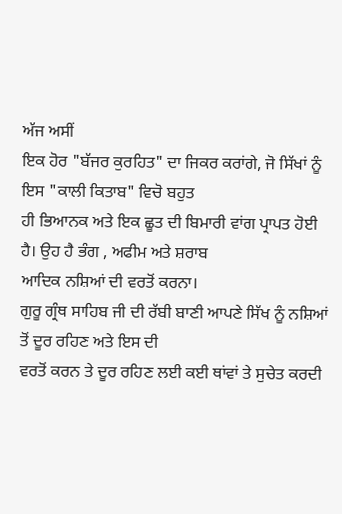ਅੱਜ ਅਸੀਂ
ਇਕ ਹੋਰ "ਬੱਜਰ ਕੁਰਹਿਤ" ਦਾ ਜਿਕਰ ਕਰਾਂਗੇ, ਜੋ ਸਿੱਖਾਂ ਨੂੰ ਇਸ "ਕਾਲੀ ਕਿਤਾਬ" ਵਿਚੋ ਬਹੁਤ
ਹੀ ਭਿਆਨਕ ਅਤੇ ਇਕ ਛੂਤ ਦੀ ਬਿਮਾਰੀ ਵਾਂਗ ਪ੍ਰਾਪਤ ਹੋਈ ਹੈ। ਉਹ ਹੈ ਭੰਗ , ਅਫੀਮ ਅਤੇ ਸ਼ਰਾਬ
ਆਦਿਕ ਨਸ਼ਿਆਂ ਦੀ ਵਰਤੋਂ ਕਰਨਾ।
ਗੁਰੂ ਗ੍ਰੰਥ ਸਾਹਿਬ ਜੀ ਦੀ ਰੱਬੀ ਬਾਣੀ ਆਪਣੇ ਸਿੱਖ ਨੂੰ ਨਸ਼ਿਆਂ ਤੋਂ ਦੂਰ ਰਹਿਣ ਅਤੇ ਇਸ ਦੀ
ਵਰਤੋਂ ਕਰਨ ਤੇ ਦੂਰ ਰਹਿਣ ਲਈ ਕਈ ਥਾਂਵਾਂ ਤੇ ਸੁਚੇਤ ਕਰਦੀ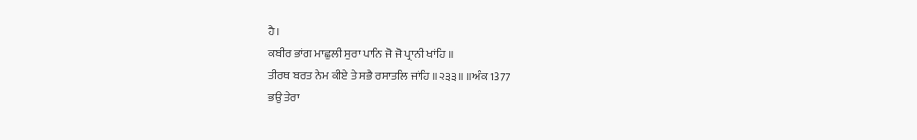ਹੈ।
ਕਬੀਰ ਭਾਂਗ ਮਾਛੁਲੀ ਸੁਰਾ ਪਾਨਿ ਜੋ ਜੋ ਪ੍ਰਾਨੀ ਖਾਂਹਿ ॥
ਤੀਰਥ ਬਰਤ ਨੇਮ ਕੀਏ ਤੇ ਸਭੈ ਰਸਾਤਲਿ ਜਾਂਹਿ ॥੨੩੩॥ ॥ਅੰਕ 1377
ਭਉ ਤੇਰਾ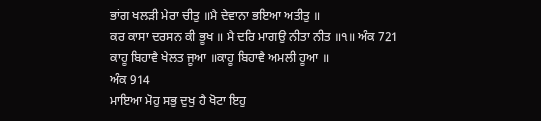ਭਾਂਗ ਖਲੜੀ ਮੇਰਾ ਚੀਤੁ ॥ਮੈ ਦੇਵਾਨਾ ਭਇਆ ਅਤੀਤੁ ॥
ਕਰ ਕਾਸਾ ਦਰਸਨ ਕੀ ਭੂਖ ॥ ਮੈ ਦਰਿ ਮਾਗਉ ਨੀਤਾ ਨੀਤ ॥੧॥ ਅੰਕ 721
ਕਾਹੂ ਬਿਹਾਵੈ ਖੇਲਤ ਜੂਆ ॥ਕਾਹੂ ਬਿਹਾਵੈ ਅਮਲੀ ਹੂਆ ॥
ਅੰਕ 914
ਮਾਇਆ ਮੋਹੁ ਸਭੁ ਦੁਖੁ ਹੈ ਖੋਟਾ ਇਹੁ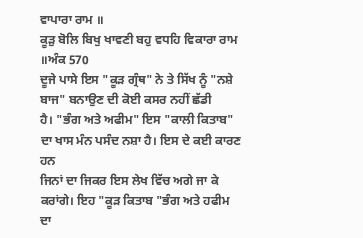ਵਾਪਾਰਾ ਰਾਮ ॥
ਕੂੜੁ ਬੋਲਿ ਬਿਖੁ ਖਾਵਣੀ ਬਹੁ ਵਧਹਿ ਵਿਕਾਰਾ ਰਾਮ ॥ਅੰਕ 570
ਦੂਜੇ ਪਾਸੇ ਇਸ "ਕੂੜ ਗ੍ਰੰਥ" ਨੇ ਤੇ ਸਿੱਖ ਨੂੰ "ਨਸ਼ੇ ਬਾਜ" ਬਨਾਉਣ ਦੀ ਕੋਈ ਕਸਰ ਨਹੀਂ ਛੱਡੀ
ਹੈ। "ਭੰਗ ਅਤੇ ਅਫੀਮ" ਇਸ "ਕਾਲੀ ਕਿਤਾਬ" ਦਾ ਖਾਸ ਮੰਨ ਪਸੰਦ ਨਸ਼ਾ ਹੈ। ਇਸ ਦੇ ਕਈ ਕਾਰਣ ਹਨ
ਜਿਨਾਂ ਦਾ ਜਿਕਰ ਇਸ ਲੇਖ ਵਿੱਚ ਅਗੇ ਜਾ ਕੇ ਕਰਾਂਗੇ। ਇਹ "ਕੂੜ ਕਿਤਾਬ "ਭੰਗ ਅਤੇ ਹਫੀਮ ਦਾ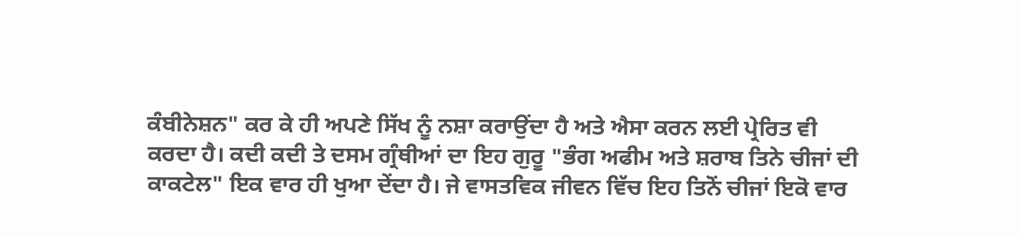ਕੰਬੀਨੇਸ਼ਨ" ਕਰ ਕੇ ਹੀ ਅਪਣੇ ਸਿੱਖ ਨੂੰ ਨਸ਼ਾ ਕਰਾਉਂਦਾ ਹੈ ਅਤੇ ਐਸਾ ਕਰਨ ਲਈ ਪ੍ਰੇਰਿਤ ਵੀ
ਕਰਦਾ ਹੈ। ਕਦੀ ਕਦੀ ਤੇ ਦਸਮ ਗ੍ਰੰਥੀਆਂ ਦਾ ਇਹ ਗੁਰੂ "ਭੰਗ ਅਫੀਮ ਅਤੇ ਸ਼ਰਾਬ ਤਿਨੇ ਚੀਜਾਂ ਦੀ
ਕਾਕਟੇਲ" ਇਕ ਵਾਰ ਹੀ ਖੁਆ ਦੇਂਦਾ ਹੈ। ਜੇ ਵਾਸਤਵਿਕ ਜੀਵਨ ਵਿੱਚ ਇਹ ਤਿਨੋਂ ਚੀਜਾਂ ਇਕੋ ਵਾਰ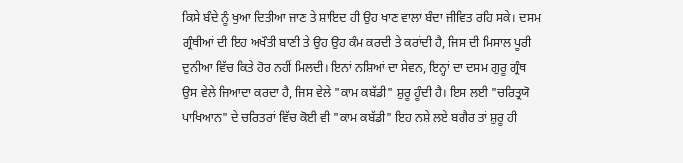ਕਿਸੇ ਬੰਦੇ ਨੂੰ ਖੁਆ ਦਿਤੀਆ ਜਾਣ ਤੇ ਸ਼ਾਇਦ ਹੀ ਉਹ ਖਾਣ ਵਾਲਾ ਬੰਦਾ ਜੀਵਿਤ ਰਹਿ ਸਕੇ। ਦਸਮ
ਗ੍ਰੰਥੀਆਂ ਦੀ ਇਹ ਅਖੌਤੀ ਬਾਣੀ ਤੇ ਉਹ ਉਹ ਕੰਮ ਕਰਦੀ ਤੇ ਕਰਾਂਦੀ ਹੈ, ਜਿਸ ਦੀ ਮਿਸਾਲ ਪੂਰੀ
ਦੁਨੀਆ ਵਿੱਚ ਕਿਤੇ ਹੋਰ ਨਹੀਂ ਮਿਲਦੀ। ਇਨਾਂ ਨਸ਼ਿਆਂ ਦਾ ਸੇਵਨ, ਇਨ੍ਹਾਂ ਦਾ ਦਸਮ ਗੁਰੂ ਗ੍ਰੰਥ
ਉਸ ਵੇਲੇ ਜਿਆਦਾ ਕਰਦਾ ਹੈ, ਜਿਸ ਵੇਲੇ "ਕਾਮ ਕਬੱਡੀ" ਸ਼ੁਰੂ ਹੂੰਦੀ ਹੈ। ਇਸ ਲਈ "ਚਰਿਤ੍ਰਯੋ
ਪਾਖਿਆਨ" ਦੇ ਚਰਿਤਰਾਂ ਵਿੱਚ ਕੋਈ ਵੀ "ਕਾਮ ਕਬੱਡੀ" ਇਹ ਨਸ਼ੇ ਲਏ ਬਗੈਰ ਤਾਂ ਸ਼ੁਰੂ ਹੀ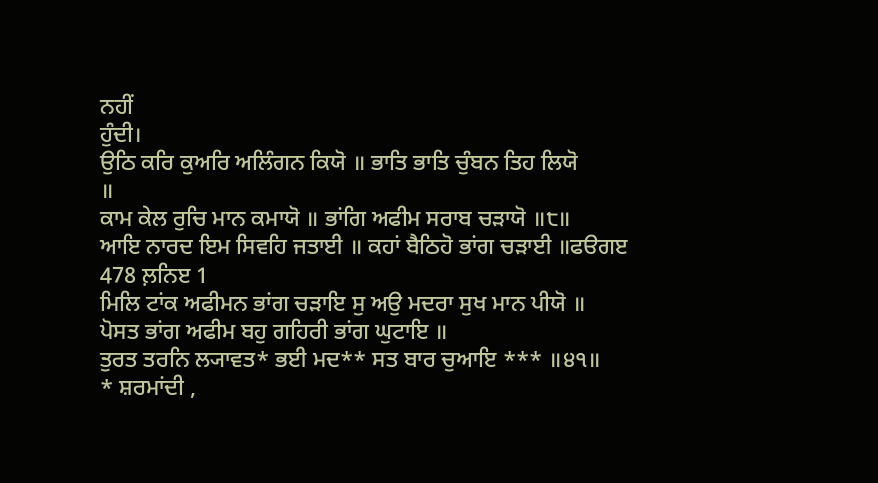ਨਹੀਂ
ਹੁੰਦੀ।
ਉਠਿ ਕਰਿ ਕੁਅਰਿ ਅਲਿੰਗਨ ਕਿਯੋ ॥ ਭਾਤਿ ਭਾਤਿ ਚੁੰਬਨ ਤਿਹ ਲਿਯੋ
॥
ਕਾਮ ਕੇਲ ਰੁਚਿ ਮਾਨ ਕਮਾਯੋ ॥ ਭਾਂਗਿ ਅਫੀਮ ਸਰਾਬ ਚੜਾਯੋ ॥੮॥
ਆਇ ਨਾਰਦ ਇਮ ਸਿਵਹਿ ਜਤਾਈ ॥ ਕਹਾਂ ਬੈਠਿਹੋ ਭਾਂਗ ਚੜਾਈ ॥ਫੳਗੲ
478 ਲ਼ਨਿੲ 1
ਮਿਲਿ ਟਾਂਕ ਅਫੀਮਨ ਭਾਂਗ ਚੜਾਇ ਸੁ ਅਉ ਮਦਰਾ ਸੁਖ ਮਾਨ ਪੀਯੋ ॥
ਪੋਸਤ ਭਾਂਗ ਅਫੀਮ ਬਹੁ ਗਹਿਰੀ ਭਾਂਗ ਘੁਟਾਇ ॥
ਤੁਰਤ ਤਰਨਿ ਲ੍ਯਾਵਤ* ਭਈ ਮਦ** ਸਤ ਬਾਰ ਚੁਆਇ *** ॥੪੧॥
* ਸ਼ਰਮਾਂਦੀ ,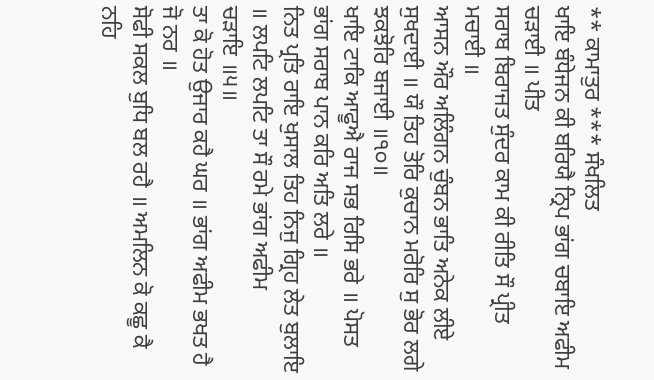** ਕਾਮਾਤੁਰ *** ਸੰਖਲਿਤ
ਖਾਇ ਬੰਧੇਜਨ ਕੀ ਬਰਿਯੈ ਨ੍ਰਿਪ ਭਾਂਗ ਚਬਾਇ ਅਫੀਮ ਚੜਾਈ ॥ ਪੀਤ
ਸਰਾਬ ਬਿਰਾਜਤ ਸੁੰਦਰ ਕਾਮ ਕੀ ਰੀਤਿ ਸੌ ਪ੍ਰੀਤ ਮਚਾਈ ॥
ਆਸਨ ਔਰ ਅਲਿੰਗਨ ਚੁੰਬਨ ਭਾਤਿ ਅਨੇਕ ਲੀਏ ਸੁਖਦਾਈ ॥ ਯੌ ਤਿਹ ਤੋਰਿ ਕੁਚਾਨ ਮਰੋਰਿ ਸੁ ਭੋਰ ਲਗੇ
ਝਕਝੋਰਿ ਬਜਾਈ ॥੧੦॥
ਖਾਇ ਟਾਕਿ ਆਫੂਐ ਰਾਜ ਸਭ ਰਿਸਿ ਭਰੇ ॥ ਪੋਸਤ ਭਾਂਗ ਸਰਾਬ ਪਾਨ ਕਰਿ ਅਤਿ ਲਰੇ ॥
ਨਿਤ ਪ੍ਰਤਿ ਰਾਇ ਖੁਸਾਲ ਤਿਹ ਨਿਜੁ ਗ੍ਰਿਹ ਲੇਤ ਬੁਲਾਇ ॥ ਲਪਟਿ ਲਪਟਿ ਤਾ ਸੌ ਰਮੇ ਭਾਂਗ ਅਫੀਮ
ਚੜਾਇ ॥੫॥
ਤਾ ਕੋ ਹੋਤ ਉਜਾਰ ਕਹੈ ਘਰ ॥ ਭਾਂਗ ਅਫੀਮ ਭਖਤ ਹੈ ਜੋ ਨਰ ॥
ਸੋਫੀ ਸਕਲ ਬੁਧਿ ਬਲ ਰਹੈ ॥ ਅਮਲਿਨ ਕੋ ਕਛੂ ਕੈ ਨਹਿ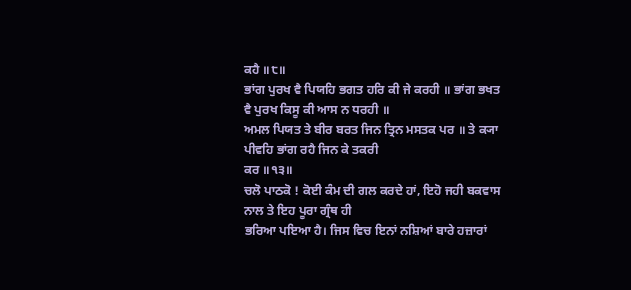ਕਹੈ ॥੮॥
ਭਾਂਗ ਪੁਰਖ ਵੈ ਪਿਯਹਿ ਭਗਤ ਹਰਿ ਕੀ ਜੇ ਕਰਹੀ ॥ ਭਾਂਗ ਭਖਤ ਵੈ ਪੁਰਖ ਕਿਸੂ ਕੀ ਆਸ ਨ ਧਰਹੀ ॥
ਅਮਲ ਪਿਯਤ ਤੇ ਬੀਰ ਬਰਤ ਜਿਨ ਤ੍ਰਿਨ ਮਸਤਕ ਪਰ ॥ ਤੇ ਕ੍ਯਾ ਪੀਵਹਿ ਭਾਂਗ ਰਹੈ ਜਿਨ ਕੇ ਤਕਰੀ
ਕਰ ॥੧੩॥
ਚਲੋ ਪਾਠਕੋ ! ਕੋਈ ਕੰਮ ਦੀ ਗਲ ਕਰਦੇ ਹਾਂ, ਇਹੋ ਜਹੀ ਬਕਵਾਸ ਨਾਲ ਤੇ ਇਹ ਪੂਰਾ ਗ੍ਰੰਥ ਹੀ
ਭਰਿਆ ਪਇਆ ਹੈ। ਜਿਸ ਵਿਚ ਇਨਾਂ ਨਸ਼ਿਆਂ ਬਾਰੇ ਹਜ਼ਾਰਾਂ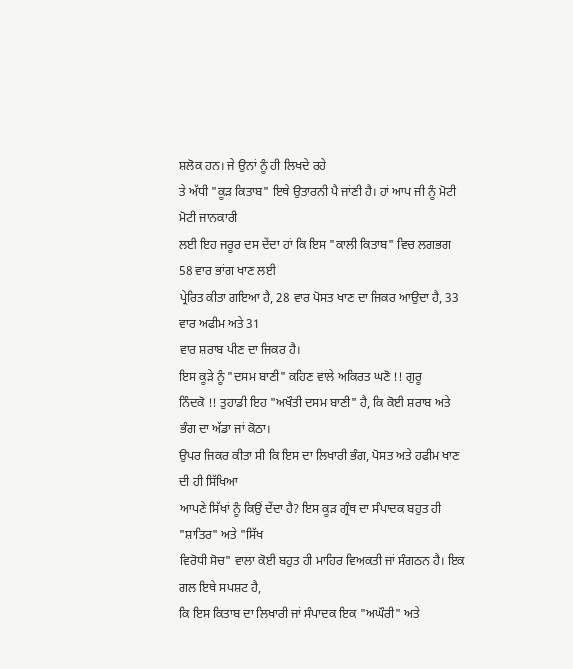ਸ਼ਲੋਕ ਹਨ। ਜੇ ਉਨਾਂ ਨੂੰ ਹੀ ਲਿਖਦੇ ਰਹੇ
ਤੇ ਅੱਧੀ "ਕੂੜ ਕਿਤਾਬ" ਇਥੇ ਉਤਾਰਨੀ ਪੈ ਜਾਂਣੀ ਹੈ। ਹਾਂ ਆਪ ਜੀ ਨੂੰ ਮੋਟੀ ਮੋਟੀ ਜਾਨਕਾਰੀ
ਲਈ ਇਹ ਜਰੂਰ ਦਸ ਦੇਂਦਾ ਹਾਂ ਕਿ ਇਸ "ਕਾਲੀ ਕਿਤਾਬ" ਵਿਚ ਲਗਭਗ 58 ਵਾਰ ਭਾਂਗ ਖਾਣ ਲਈ
ਪ੍ਰੇਰਿਤ ਕੀਤਾ ਗਇਆ ਹੈ, 28 ਵਾਰ ਪੋਸਤ ਖਾਣ ਦਾ ਜਿਕਰ ਆਉਦਾ ਹੈ, 33 ਵਾਰ ਅਫੀਮ ਅਤੇ 31
ਵਾਰ ਸ਼ਰਾਬ ਪੀਣ ਦਾ ਜਿਕਰ ਹੈ।
ਇਸ ਕੂੜੇ ਨੂੰ "ਦਸਮ ਬਾਣੀ" ਕਹਿਣ ਵਾਲੇ ਅਕਿਰਤ ਘਣੋ !! ਗੁਰੂ
ਨਿੰਦਕੋ !! ਤੁਹਾਡੀ ਇਹ "ਅਖੌਤੀ ਦਸਮ ਬਾਣੀ" ਹੈ, ਕਿ ਕੋਈ ਸ਼ਰਾਬ ਅਤੇ ਭੰਗ ਦਾ ਅੱਡਾ ਜਾਂ ਕੋਠਾ।
ਉਪਰ ਜਿਕਰ ਕੀਤਾ ਸੀ ਕਿ ਇਸ ਦਾ ਲਿਖਾਰੀ ਭੰਗ, ਪੋਸਤ ਅਤੇ ਹਫੀਮ ਖਾਣ ਦੀ ਹੀ ਸਿੱਖਿਆ
ਆਪਣੇ ਸਿੱਖਾਂ ਨੂੰ ਕਿਉਂ ਦੇਂਦਾ ਹੈ? ਇਸ ਕੂੜ ਗ੍ਰੰਥ ਦਾ ਸੰਪਾਦਕ ਬਹੁਤ ਹੀ "ਸ਼ਾਤਿਰ" ਅਤੇ "ਸਿੱਖ
ਵਿਰੋਧੀ ਸੋਚ" ਵਾਲਾ ਕੋਈ ਬਹੁਤ ਹੀ ਮਾਹਿਰ ਵਿਅਕਤੀ ਜਾਂ ਸੰਗਠਨ ਹੈ। ਇਕ ਗਲ ਇਥੇ ਸਪਸ਼ਟ ਹੈ,
ਕਿ ਇਸ ਕਿਤਾਬ ਦਾ ਲਿਖਾਰੀ ਜਾਂ ਸੰਪਾਦਕ ਇਕ "ਅਘੌਰੀ" ਅਤੇ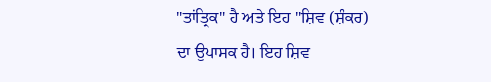"ਤਾਂਤ੍ਰਿਕ" ਹੈ ਅਤੇ ਇਹ "ਸ਼ਿਵ (ਸ਼ੰਕਰ)
ਦਾ ਉਪਾਸਕ ਹੈ। ਇਹ ਸ਼ਿਵ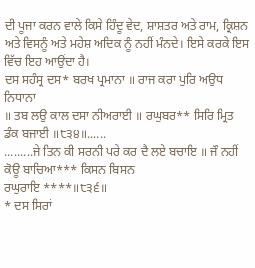ਦੀ ਪੂਜਾ ਕਰਨ ਵਾਲੇ ਕਿਸੇ ਹਿੰਦੂ ਵੇਦ, ਸ਼ਾਸ਼ਤਰ ਅਤੇ ਰਾਮ, ਕ੍ਰਿਸ਼ਨ
ਅਤੇ ਵਿਸਨੂੰ ਅਤੇ ਮਹੇਸ਼ ਅਦਿਕ ਨੂੰ ਨਹੀਂ ਮੰਨਦੇ। ਇਸੇ ਕਰਕੇ ਇਸ ਵਿੱਚ ਇਹ ਆਉਂਦਾ ਹੈ।
ਦਸ ਸਹੰਸ੍ਰ ਦਸ* ਬਰਖ ਪ੍ਰਮਾਨਾ ॥ ਰਾਜ ਕਰਾ ਪੁਰਿ ਅਉਧ ਨਿਧਾਨਾ
॥ ਤਬ ਲਉ ਕਾਲ ਦਸਾ ਨੀਅਰਾਈ ॥ ਰਘੁਬਰ** ਸਿਰਿ ਮ੍ਰਿਤ ਡੰਕ ਬਜਾਈ ॥੮੩੪॥......
.........ਜੇ ਤਿਨ ਕੀ ਸਰਨੀ ਪਰੇ ਕਰ ਦੈ ਲਏ ਬਚਾਇ ॥ ਜੌ ਨਹੀਂ ਕੋਊ ਬਾਚਿਆ*** ਕਿਸਨ ਬਿਸਨ
ਰਘੁਰਾਇ ****॥੮੩੬॥
* ਦਸ ਸਿਰਾਂ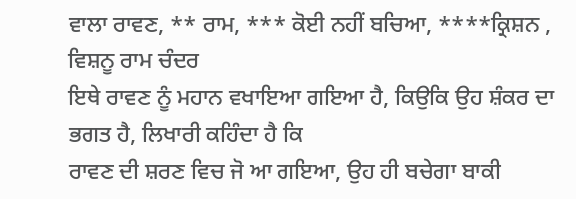ਵਾਲਾ ਰਾਵਣ, ** ਰਾਮ, *** ਕੋਈ ਨਹੀਂ ਬਚਿਆ, ****ਕ੍ਰਿਸ਼ਨ , ਵਿਸ਼ਨੂ ਰਾਮ ਚੰਦਰ
ਇਥੇ ਰਾਵਣ ਨੂੰ ਮਹਾਨ ਵਖਾਇਆ ਗਇਆ ਹੈ, ਕਿਉਕਿ ਉਹ ਸ਼ੰਕਰ ਦਾ ਭਗਤ ਹੈ, ਲਿਖਾਰੀ ਕਹਿੰਦਾ ਹੈ ਕਿ
ਰਾਵਣ ਦੀ ਸ਼ਰਣ ਵਿਚ ਜੋ ਆ ਗਇਆ, ਉਹ ਹੀ ਬਚੇਗਾ ਬਾਕੀ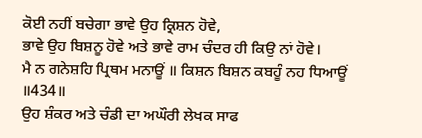ਕੋਈ ਨਹੀਂ ਬਚੇਗਾ ਭਾਵੇ ਉਹ ਕ੍ਰਿਸ਼ਨ ਹੋਵੇ,
ਭਾਵੇ ਉਹ ਬਿਸ਼ਨੂ ਹੋਵੇ ਅਤੇ ਭਾਵੇ ਰਾਮ ਚੰਦਰ ਹੀ ਕਿਉ ਨਾਂ ਹੋਵੇ।
ਮੈ ਨ ਗਨੇਸ਼ਹਿ ਪ੍ਰਿਥਮ ਮਨਾਊਂ ॥ ਕਿਸ਼ਨ ਬਿਸ਼ਨ ਕਬਹੂੰ ਨਹ ਧਿਆਊਂ
॥434॥
ਉਹ ਸ਼ੰਕਰ ਅਤੇ ਚੰਡੀ ਦਾ ਅਘੌਰੀ ਲੇਖਕ ਸਾਫ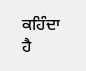ਕਹਿੰਦਾ ਹੈ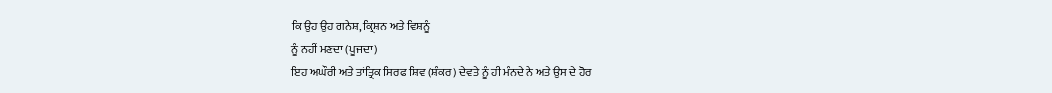ਕਿ ਉਹ ਉਹ ਗਨੇਸ਼, ਕ੍ਰਿਸ਼ਨ ਅਤੇ ਵਿਸ਼ਨੂੰ
ਨੂੰ ਨਹੀਂ ਮਣਦਾ (ਪੂਜਦਾ)
ਇਹ ਅਘੌਰੀ ਅਤੇ ਤਾਂਤ੍ਰਿਕ ਸਿਰਫ ਸ਼ਿਵ (ਸ਼ੰਕਰ) ਦੇਵਤੇ ਨੂੰ ਹੀ ਮੰਨਦੇ ਨੇ ਅਤੇ ਉਸ ਦੇ ਹੋਰ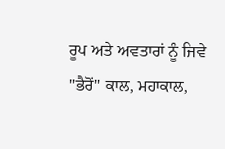ਰੂਪ ਅਤੇ ਅਵਤਾਰਾਂ ਨੂੰ ਜਿਵੇ "ਭੈਰੋਂ" ਕਾਲ, ਮਹਾਕਾਲ,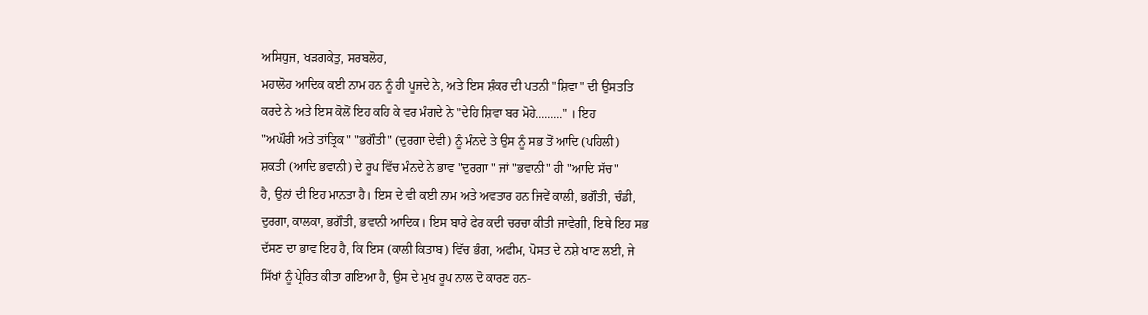ਅਸਿਧੁਜ, ਖੜਗਕੇਤੁ, ਸਰਬਲੋਹ,
ਮਹਾਲੋਹ ਆਦਿਕ ਕਈ ਨਾਮ ਹਨ ਨੂੰ ਹੀ ਪੂਜਦੇ ਨੇ, ਅਤੇ ਇਸ ਸ਼ੰਕਰ ਦੀ ਪਤਨੀ "ਸ਼ਿਵਾ" ਦੀ ਉਸਤਤਿ
ਕਰਦੇ ਨੇ ਅਤੇ ਇਸ ਕੋਲੋਂ ਇਹ ਕਹਿ ਕੇ ਵਰ ਮੰਗਦੇ ਨੇ "ਦੇਹਿ ਸ਼ਿਵਾ ਬਰ ਮੋਹੇ........." । ਇਹ
"ਅਘੌਰੀ ਅਤੇ ਤਾਂਤ੍ਰਿਕ" "ਭਗੌਤੀ" (ਦੁਰਗਾ ਦੇਵੀ) ਨੂੰ ਮੰਨਦੇ ਤੇ ਉਸ ਨੂੰ ਸਭ ਤੋਂ ਆਦਿ (ਪਹਿਲੀ)
ਸ਼ਕਤੀ (ਆਦਿ ਭਵਾਨੀ) ਦੇ ਰੂਪ ਵਿੱਚ ਮੰਨਦੇ ਨੇ ਭਾਵ "ਦੁਰਗਾ " ਜਾਂ "ਭਵਾਨੀ" ਹੀ "ਆਦਿ ਸੱਚ"
ਹੈ, ਉਨਾਂ ਦੀ ਇਹ ਮਾਨਤਾ ਹੈ। ਇਸ ਦੇ ਵੀ ਕਈ ਨਾਮ ਅਤੇ ਅਵਤਾਰ ਹਨ ਜਿਵੇਂ ਕਾਲੀ, ਭਗੌਤੀ, ਚੰਡੀ,
ਦੁਰਗਾ, ਕਾਲਕਾ, ਭਗੌਤੀ, ਭਵਾਨੀ ਆਦਿਕ। ਇਸ ਬਾਰੇ ਫੇਰ ਕਦੀ ਚਰਚਾ ਕੀਤੀ ਜਾਵੇਗੀ, ਇਥੇ ਇਹ ਸਭ
ਦੱਸਣ ਦਾ ਭਾਵ ਇਹ ਹੈ, ਕਿ ਇਸ (ਕਾਲੀ ਕਿਤਾਬ) ਵਿੱਚ ਭੰਗ, ਅਫੀਮ, ਪੋਸਤ ਦੇ ਨਸ਼ੇ ਖਾਣ ਲਈ, ਜੇ
ਸਿੱਖਾਂ ਨੂੰ ਪ੍ਰੇਰਿਤ ਕੀਤਾ ਗਇਆ ਹੈ, ਉਸ ਦੇ ਮੁਖ ਰੂਪ ਨਾਲ ਦੋ ਕਾਰਣ ਹਨ-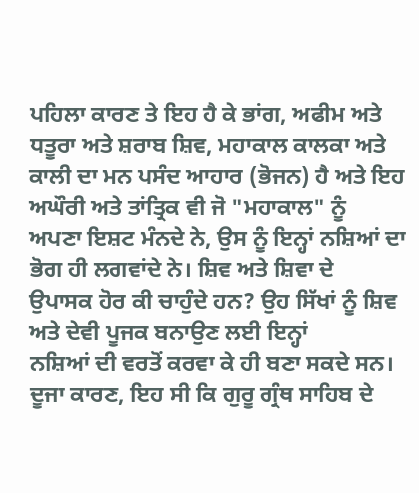ਪਹਿਲਾ ਕਾਰਣ ਤੇ ਇਹ ਹੈ ਕੇ ਭਾਂਗ, ਅਫੀਮ ਅਤੇ ਧਤੂਰਾ ਅਤੇ ਸ਼ਰਾਬ ਸ਼ਿਵ, ਮਹਾਕਾਲ ਕਾਲਕਾ ਅਤੇ
ਕਾਲੀ ਦਾ ਮਨ ਪਸੰਦ ਆਹਾਰ (ਭੋਜਨ) ਹੈ ਅਤੇ ਇਹ ਅਘੌਰੀ ਅਤੇ ਤਾਂਤ੍ਰਿਕ ਵੀ ਜੋ "ਮਹਾਕਾਲ" ਨੂੰ
ਅਪਣਾ ਇਸ਼ਟ ਮੰਨਦੇ ਨੇ, ਉਸ ਨੂੰ ਇਨ੍ਹਾਂ ਨਸ਼ਿਆਂ ਦਾ ਭੋਗ ਹੀ ਲਗਵਾਂਦੇ ਨੇ। ਸ਼ਿਵ ਅਤੇ ਸ਼ਿਵਾ ਦੇ
ਉਪਾਸਕ ਹੋਰ ਕੀ ਚਾਹੁੰਦੇ ਹਨ? ਉਹ ਸਿੱਖਾਂ ਨੂੰ ਸ਼ਿਵ ਅਤੇ ਦੇਵੀ ਪੂਜਕ ਬਨਾਉਣ ਲਈ ਇਨ੍ਹਾਂ
ਨਸ਼ਿਆਂ ਦੀ ਵਰਤੋਂ ਕਰਵਾ ਕੇ ਹੀ ਬਣਾ ਸਕਦੇ ਸਨ।
ਦੂਜਾ ਕਾਰਣ, ਇਹ ਸੀ ਕਿ ਗੁਰੂ ਗ੍ਰੰਥ ਸਾਹਿਬ ਦੇ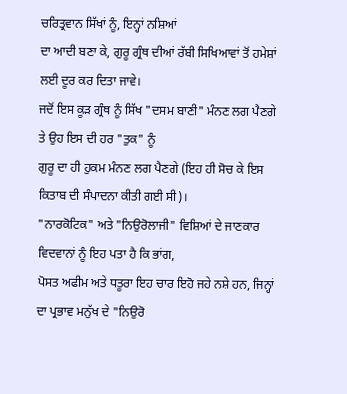ਚਰਿਤ੍ਰਵਾਨ ਸਿੱਖਾਂ ਨੂੰ, ਇਨ੍ਹਾਂ ਨਸ਼ਿਆਂ
ਦਾ ਆਦੀ ਬਣਾ ਕੇ, ਗੁਰੂ ਗ੍ਰੰਥ ਦੀਆਂ ਰੱਬੀ ਸਿਖਿਆਵਾਂ ਤੋਂ ਹਮੇਸ਼ਾਂ ਲਈ ਦੂਰ ਕਰ ਦਿਤਾ ਜਾਵੇ।
ਜਦੋਂ ਇਸ ਕੂੜ ਗ੍ਰੰਥ ਨੂੰ ਸਿੱਖ "ਦਸਮ ਬਾਣੀ" ਮੰਨਣ ਲਗ ਪੈਣਗੇ ਤੇ ਉਹ ਇਸ ਦੀ ਹਰ "ਤੁਕ" ਨੂੰ
ਗੁਰੂ ਦਾ ਹੀ ਹੁਕਮ ਮੰਨਣ ਲਗ ਪੈਣਗੇ (ਇਹ ਹੀ ਸੋਚ ਕੇ ਇਸ ਕਿਤਾਬ ਦੀ ਸੰਪਾਦਨਾ ਕੀਤੀ ਗਈ ਸੀ)।
"ਨਾਰਕੋਟਿਕ" ਅਤੇ "ਨਿਉਰੋਲਾਜੀ" ਵਿਸ਼ਿਆਂ ਦੇ ਜਾਣਕਾਰ ਵਿਦਵਾਨਾਂ ਨੂੰ ਇਹ ਪਤਾ ਹੈ ਕਿ ਭਾਂਗ,
ਪੋਸਤ ਅਫੀਮ ਅਤੇ ਧਤੂਰਾ ਇਹ ਚਾਰ ਇਹੋ ਜਹੇ ਨਸ਼ੇ ਹਨ, ਜਿਨ੍ਹਾਂ ਦਾ ਪ੍ਰਭਾਵ ਮਨੁੱਖ ਦੇ "ਨਿਉਰੋ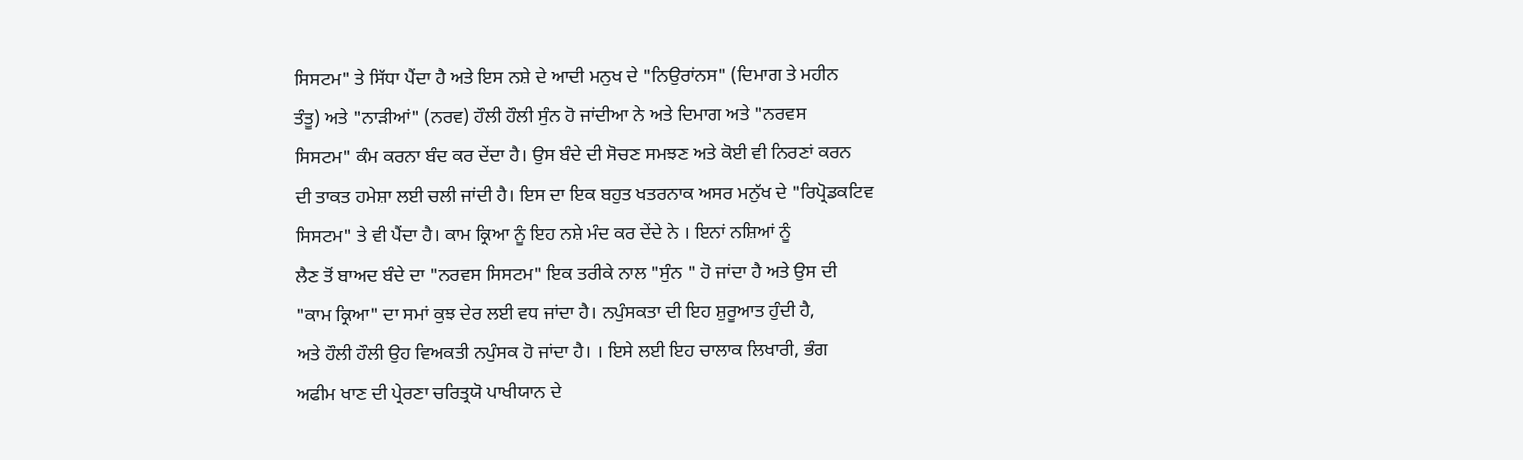ਸਿਸਟਮ" ਤੇ ਸਿੱਧਾ ਪੈਂਦਾ ਹੈ ਅਤੇ ਇਸ ਨਸ਼ੇ ਦੇ ਆਦੀ ਮਨੁਖ ਦੇ "ਨਿਉਰਾਂਨਸ" (ਦਿਮਾਗ ਤੇ ਮਹੀਨ
ਤੰਤੂ) ਅਤੇ "ਨਾੜੀਆਂ" (ਨਰਵ) ਹੌਲੀ ਹੌਲੀ ਸੁੰਨ ਹੋ ਜਾਂਦੀਆ ਨੇ ਅਤੇ ਦਿਮਾਗ ਅਤੇ "ਨਰਵਸ
ਸਿਸਟਮ" ਕੰਮ ਕਰਨਾ ਬੰਦ ਕਰ ਦੇਂਦਾ ਹੈ। ਉਸ ਬੰਦੇ ਦੀ ਸੋਚਣ ਸਮਝਣ ਅਤੇ ਕੋਈ ਵੀ ਨਿਰਣਾਂ ਕਰਨ
ਦੀ ਤਾਕਤ ਹਮੇਸ਼ਾ ਲਈ ਚਲੀ ਜਾਂਦੀ ਹੈ। ਇਸ ਦਾ ਇਕ ਬਹੁਤ ਖਤਰਨਾਕ ਅਸਰ ਮਨੁੱਖ ਦੇ "ਰਿਪ੍ਰੋਡਕਟਿਵ
ਸਿਸਟਮ" ਤੇ ਵੀ ਪੈਂਦਾ ਹੈ। ਕਾਮ ਕ੍ਰਿਆ ਨੂੰ ਇਹ ਨਸ਼ੇ ਮੰਦ ਕਰ ਦੇਂਦੇ ਨੇ । ਇਨਾਂ ਨਸ਼ਿਆਂ ਨੂੰ
ਲੈਣ ਤੋਂ ਬਾਅਦ ਬੰਦੇ ਦਾ "ਨਰਵਸ ਸਿਸਟਮ" ਇਕ ਤਰੀਕੇ ਨਾਲ "ਸੁੰਨ " ਹੋ ਜਾਂਦਾ ਹੈ ਅਤੇ ਉਸ ਦੀ
"ਕਾਮ ਕ੍ਰਿਆ" ਦਾ ਸਮਾਂ ਕੁਝ ਦੇਰ ਲਈ ਵਧ ਜਾਂਦਾ ਹੈ। ਨਪੁੰਸਕਤਾ ਦੀ ਇਹ ਸ਼ੁਰੂਆਤ ਹੁੰਦੀ ਹੈ,
ਅਤੇ ਹੌਲੀ ਹੌਲੀ ਉਹ ਵਿਅਕਤੀ ਨਪੁੰਸਕ ਹੋ ਜਾਂਦਾ ਹੈ। । ਇਸੇ ਲਈ ਇਹ ਚਾਲਾਕ ਲਿਖਾਰੀ, ਭੰਗ
ਅਫੀਮ ਖਾਣ ਦੀ ਪ੍ਰੇਰਣਾ ਚਰਿਤ੍ਰਯੋ ਪਾਖੀਯਾਨ ਦੇ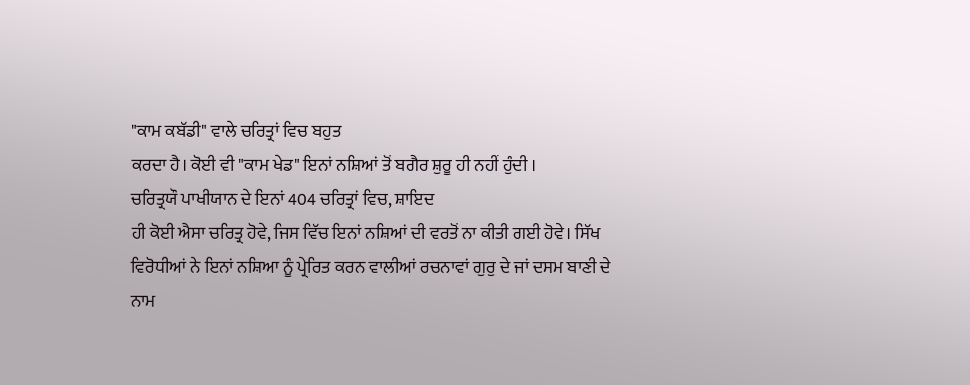"ਕਾਮ ਕਬੱਡੀ" ਵਾਲੇ ਚਰਿਤ੍ਰਾਂ ਵਿਚ ਬਹੁਤ
ਕਰਦਾ ਹੈ। ਕੋਈ ਵੀ "ਕਾਮ ਖੇਡ" ਇਨਾਂ ਨਸ਼ਿਆਂ ਤੋਂ ਬਗੈਰ ਸ਼ੁਰੂ ਹੀ ਨਹੀਂ ਹੁੰਦੀ ।
ਚਰਿਤ੍ਰਯੌ ਪਾਖੀਯਾਨ ਦੇ ਇਨਾਂ 404 ਚਰਿਤ੍ਰਾਂ ਵਿਚ, ਸ਼ਾਇਦ
ਹੀ ਕੋਈ ਐਸਾ ਚਰਿਤ੍ਰ ਹੋਵੇ, ਜਿਸ ਵਿੱਚ ਇਨਾਂ ਨਸ਼ਿਆਂ ਦੀ ਵਰਤੋਂ ਨਾ ਕੀਤੀ ਗਈ ਹੋਵੇ। ਸਿੱਖ
ਵਿਰੋਧੀਆਂ ਨੇ ਇਨਾਂ ਨਸ਼ਿਆ ਨੂੰ ਪ੍ਰੇਰਿਤ ਕਰਨ ਵਾਲੀਆਂ ਰਚਨਾਵਾਂ ਗੁਰੁ ਦੇ ਜਾਂ ਦਸਮ ਬਾਣੀ ਦੇ
ਨਾਮ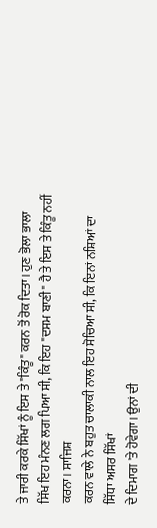ਤੇ ਜਾਰੀ ਕਰਕੇ ਸਿੱਖਾਂ ਨੂੰ ਇਸ ਤੇ "ਕਿੰਤੂ" ਕਰਨ ਤੋਂ ਰੋਕ ਦਿਤਾ। ਹੁਣ ਭੋਲਾ ਭਾਲਾ
ਸਿੱਖ ਇਹ ਮੰਨਣ ਲਗ ਪਿਆ ਸੀ, ਕਿ ਇਹ "ਦਸਮ ਬਾਣੀ" ਹੈ ਤੇ ਇਸ ਤੇ ਕਿੰਤੂ ਨਹੀਂ ਕਰਨਾ। ਸਾਜਿਸ਼
ਕਰਨ ਵਾਲੇ ਨੇ ਬਹੁਤ ਚਾਲਾਕੀ ਨਾਲ ਇਹ ਸੋਚਿਆ ਸੀ, ਕਿ ਇਨਾਂ ਨਸ਼ਿਆਂ ਦਾ ਸਿੱਧਾ ਅਸਰ ਸਿੱਖਾਂ
ਦੇ ਦਿਮਾਗ 'ਤੇ ਹੋਵੇਗਾ। ਉਨਾਂ ਦੀ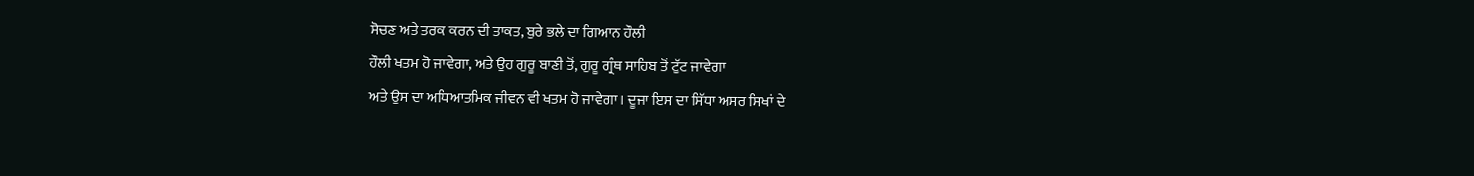ਸੋਚਣ ਅਤੇ ਤਰਕ ਕਰਨ ਦੀ ਤਾਕਤ, ਬੁਰੇ ਭਲੇ ਦਾ ਗਿਆਨ ਹੌਲੀ
ਹੌਲੀ ਖਤਮ ਹੋ ਜਾਵੇਗਾ, ਅਤੇ ਉਹ ਗੁਰੂ ਬਾਣੀ ਤੋਂ, ਗੁਰੂ ਗ੍ਰੰਥ ਸਾਹਿਬ ਤੋਂ ਟੁੱਟ ਜਾਵੇਗਾ
ਅਤੇ ਉਸ ਦਾ ਅਧਿਆਤਮਿਕ ਜੀਵਨ ਵੀ ਖਤਮ ਹੋ ਜਾਵੇਗਾ। ਦੂਜਾ ਇਸ ਦਾ ਸਿੱਧਾ ਅਸਰ ਸਿਖਾਂ ਦੇ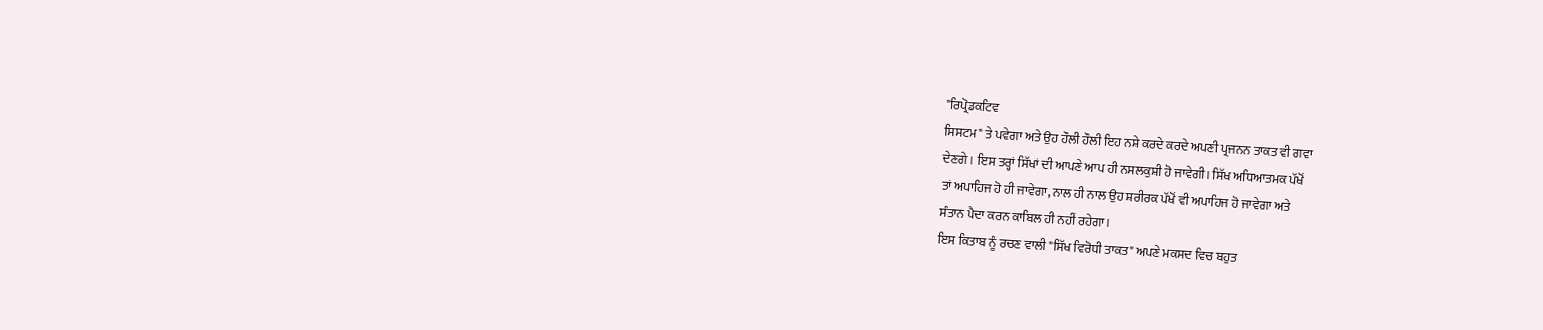"ਰਿਪ੍ਰੋਡਕਟਿਵ
ਸਿਸਟਮ" ਤੇ ਪਵੇਗਾ ਅਤੇ ਉਹ ਹੌਲੀ ਹੌਲੀ ਇਹ ਨਸ਼ੇ ਕਰਦੇ ਕਰਦੇ ਅਪਣੀ ਪ੍ਰਜਨਨ ਤਾਕਤ ਵੀ ਗਵਾ
ਦੇਣਗੇ। ਇਸ ਤਰ੍ਹਾਂ ਸਿੱਖਾਂ ਦੀ ਆਪਣੇ ਆਪ ਹੀ ਨਸਲਕੁਸ਼ੀ ਹੋ ਜਾਵੇਗੀ। ਸਿੱਖ ਅਧਿਆਤਮਕ ਪੱਖੋਂ
ਤਾਂ ਅਪਾਹਿਜ ਹੋ ਹੀ ਜਾਵੇਗਾ, ਨਾਲ ਹੀ ਨਾਲ ਉਹ ਸ਼ਰੀਰਕ ਪੱਖੋਂ ਵੀ ਅਪਾਹਿਜ ਹੋ ਜਾਵੇਗਾ ਅਤੇ
ਸੰਤਾਨ ਪੈਦਾ ਕਰਨ ਕਾਬਿਲ ਹੀ ਨਹੀਂ ਰਹੇਗਾ।
ਇਸ ਕਿਤਾਬ ਨੂੰ ਰਚਣ ਵਾਲੀ "ਸਿੱਖ ਵਿਰੋਧੀ ਤਾਕਤ" ਅਪਣੇ ਮਕਸਦ ਵਿਚ ਬਹੁਤ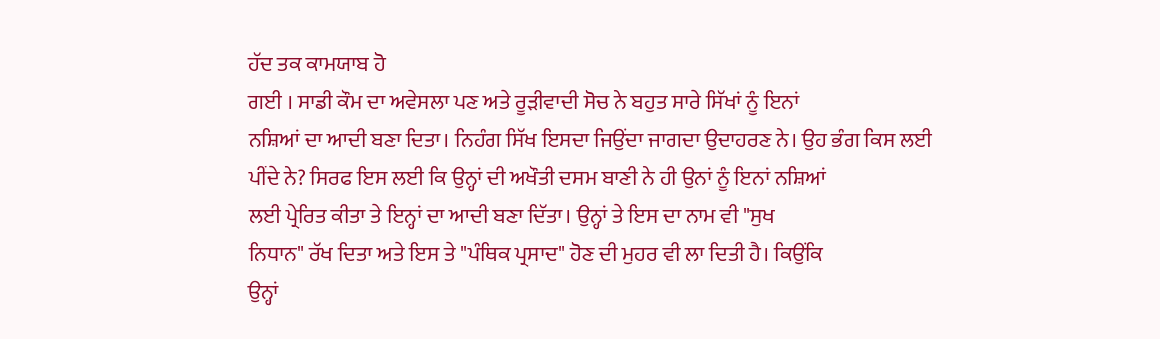ਹੱਦ ਤਕ ਕਾਮਯਾਬ ਹੋ
ਗਈ । ਸਾਡੀ ਕੌਮ ਦਾ ਅਵੇਸਲਾ ਪਣ ਅਤੇ ਰੂੜੀਵਾਦੀ ਸੋਚ ਨੇ ਬਹੁਤ ਸਾਰੇ ਸਿੱਖਾਂ ਨੂੰ ਇਨਾਂ
ਨਸ਼ਿਆਂ ਦਾ ਆਦੀ ਬਣਾ ਦਿਤਾ। ਨਿਹੰਗ ਸਿੱਖ ਇਸਦਾ ਜਿਉਂਦਾ ਜਾਗਦਾ ਉਦਾਹਰਣ ਨੇ। ਉਹ ਭੰਗ ਕਿਸ ਲਈ
ਪੀਂਦੇ ਨੇ? ਸਿਰਫ ਇਸ ਲਈ ਕਿ ਉਨ੍ਹਾਂ ਦੀ ਅਖੌਤੀ ਦਸਮ ਬਾਣੀ ਨੇ ਹੀ ਉਨਾਂ ਨੂੰ ਇਨਾਂ ਨਸ਼ਿਆਂ
ਲਈ ਪ੍ਰੇਰਿਤ ਕੀਤਾ ਤੇ ਇਨ੍ਹਾਂ ਦਾ ਆਦੀ ਬਣਾ ਦਿੱਤਾ। ਉਨ੍ਹਾਂ ਤੇ ਇਸ ਦਾ ਨਾਮ ਵੀ "ਸੁਖ
ਨਿਧਾਨ" ਰੱਖ ਦਿਤਾ ਅਤੇ ਇਸ ਤੇ "ਪੰਥਿਕ ਪ੍ਰਸਾਦ" ਹੋਣ ਦੀ ਮੁਹਰ ਵੀ ਲਾ ਦਿਤੀ ਹੈ। ਕਿਉਂਕਿ
ਉਨ੍ਹਾਂ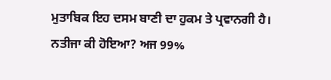ਮੁਤਾਬਿਕ ਇਹ ਦਸਮ ਬਾਣੀ ਦਾ ਹੁਕਮ ਤੇ ਪ੍ਰਵਾਨਗੀ ਹੈ। ਨਤੀਜਾ ਕੀ ਹੋਇਆ? ਅਜ 99%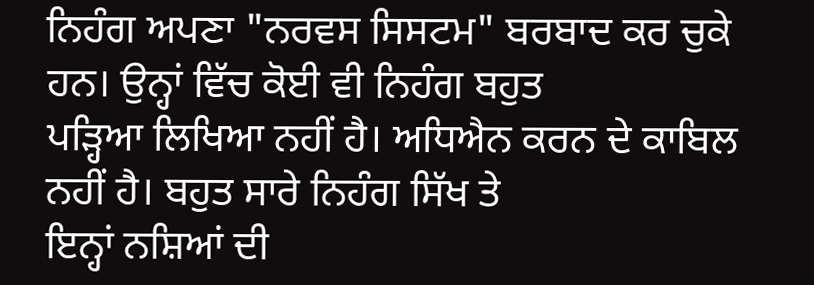ਨਿਹੰਗ ਅਪਣਾ "ਨਰਵਸ ਸਿਸਟਮ" ਬਰਬਾਦ ਕਰ ਚੁਕੇ ਹਨ। ਉਨ੍ਹਾਂ ਵਿੱਚ ਕੋਈ ਵੀ ਨਿਹੰਗ ਬਹੁਤ
ਪੜ੍ਹਿਆ ਲਿਖਿਆ ਨਹੀਂ ਹੈ। ਅਧਿਐਨ ਕਰਨ ਦੇ ਕਾਬਿਲ ਨਹੀਂ ਹੈ। ਬਹੁਤ ਸਾਰੇ ਨਿਹੰਗ ਸਿੱਖ ਤੇ
ਇਨ੍ਹਾਂ ਨਸ਼ਿਆਂ ਦੀ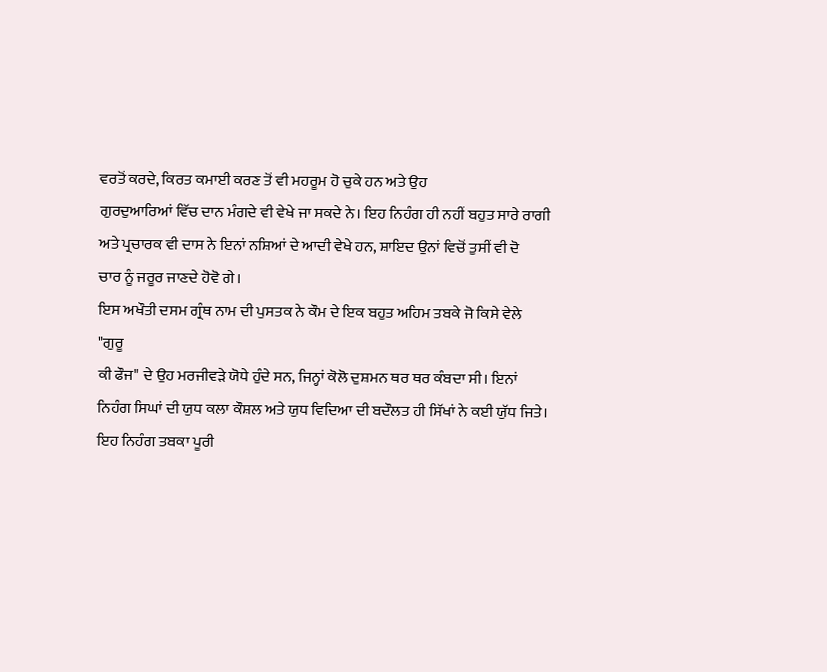ਵਰਤੋਂ ਕਰਦੇ, ਕਿਰਤ ਕਮਾਈ ਕਰਣ ਤੋਂ ਵੀ ਮਹਰੂਮ ਹੋ ਚੁਕੇ ਹਨ ਅਤੇ ਉਹ
ਗੁਰਦੁਆਰਿਆਂ ਵਿੱਚ ਦਾਨ ਮੰਗਦੇ ਵੀ ਵੇਖੇ ਜਾ ਸਕਦੇ ਨੇ। ਇਹ ਨਿਹੰਗ ਹੀ ਨਹੀਂ ਬਹੁਤ ਸਾਰੇ ਰਾਗੀ
ਅਤੇ ਪ੍ਰਚਾਰਕ ਵੀ ਦਾਸ ਨੇ ਇਨਾਂ ਨਸ਼ਿਆਂ ਦੇ ਆਦੀ ਵੇਖੇ ਹਨ, ਸ਼ਾਇਦ ਉਨਾਂ ਵਿਚੋਂ ਤੁਸੀਂ ਵੀ ਦੋ
ਚਾਰ ਨੂੰ ਜਰੂਰ ਜਾਣਦੇ ਹੋਵੋ ਗੇ।
ਇਸ ਅਖੌਤੀ ਦਸਮ ਗ੍ਰੰਥ ਨਾਮ ਦੀ ਪੁਸਤਕ ਨੇ ਕੌਮ ਦੇ ਇਕ ਬਹੁਤ ਅਹਿਮ ਤਬਕੇ ਜੋ ਕਿਸੇ ਵੇਲੇ "ਗੁਰੂ
ਕੀ ਫੌਜ" ਦੇ ਉਹ ਮਰਜੀਵੜੇ ਯੋਧੇ ਹੁੰਦੇ ਸਨ, ਜਿਨ੍ਹਾਂ ਕੋਲੋ ਦੁਸ਼ਮਨ ਥਰ ਥਰ ਕੰਬਦਾ ਸੀ। ਇਨਾਂ
ਨਿਹੰਗ ਸਿਘਾਂ ਦੀ ਯੁਧ ਕਲਾ ਕੌਸ਼ਲ ਅਤੇ ਯੁਧ ਵਿਦਿਆ ਦੀ ਬਦੌਲਤ ਹੀ ਸਿੱਖਾਂ ਨੇ ਕਈ ਯੁੱਧ ਜਿਤੇ।
ਇਹ ਨਿਹੰਗ ਤਬਕਾ ਪੂਰੀ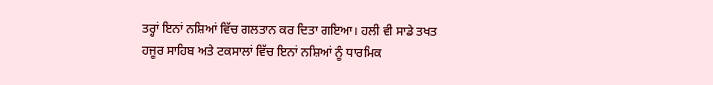ਤਰ੍ਹਾਂ ਇਨਾਂ ਨਸ਼ਿਆਂ ਵਿੱਚ ਗਲਤਾਨ ਕਰ ਦਿਤਾ ਗਇਆ। ਹਲੀ ਵੀ ਸਾਡੇ ਤਖਤ
ਹਜੂਰ ਸਾਹਿਬ ਅਤੇ ਟਕਸਾਲਾਂ ਵਿੱਚ ਇਨਾਂ ਨਸ਼ਿਆਂ ਨੂੰ ਧਾਰਮਿਕ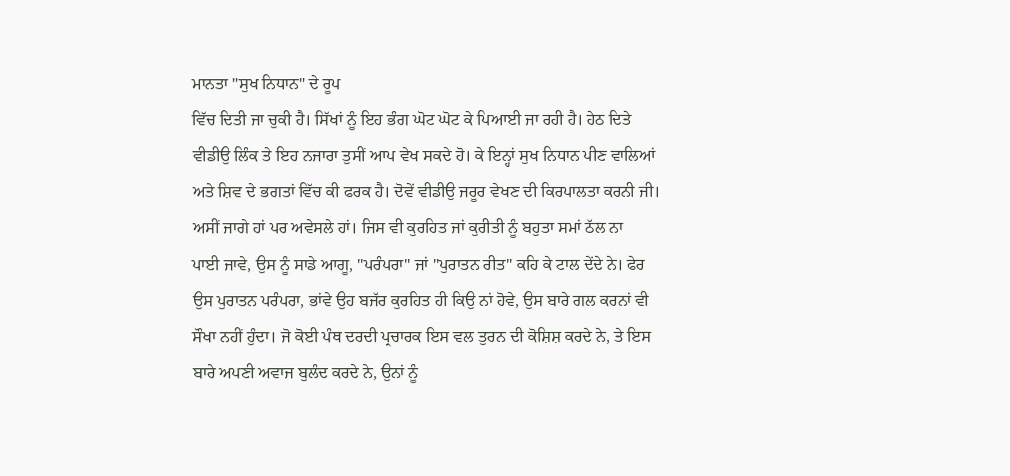ਮਾਨਤਾ "ਸੁਖ ਨਿਧਾਨ" ਦੇ ਰੂਪ
ਵਿੱਚ ਦਿਤੀ ਜਾ ਚੁਕੀ ਹੈ। ਸਿੱਖਾਂ ਨੂੰ ਇਹ ਭੰਗ ਘੋਟ ਘੋਟ ਕੇ ਪਿਆਈ ਜਾ ਰਹੀ ਹੈ। ਹੇਠ ਦਿਤੇ
ਵੀਡੀਉ ਲਿੰਕ ਤੇ ਇਹ ਨਜਾਰਾ ਤੁਸੀਂ ਆਪ ਵੇਖ ਸਕਦੇ ਹੋ। ਕੇ ਇਨ੍ਹਾਂ ਸੁਖ ਨਿਧਾਨ ਪੀਣ ਵਾਲਿਆਂ
ਅਤੇ ਸ਼ਿਵ ਦੇ ਭਗਤਾਂ ਵਿੱਚ ਕੀ ਫਰਕ ਹੈ। ਦੋਵੇਂ ਵੀਡੀਉ ਜਰੂਰ ਵੇਖਣ ਦੀ ਕਿਰਪਾਲਤਾ ਕਰਨੀ ਜੀ।
ਅਸੀਂ ਜਾਗੇ ਹਾਂ ਪਰ ਅਵੇਸਲੇ ਹਾਂ। ਜਿਸ ਵੀ ਕੁਰਹਿਤ ਜਾਂ ਕੁਰੀਤੀ ਨੂੰ ਬਹੁਤਾ ਸਮਾਂ ਠੱਲ ਨਾ
ਪਾਈ ਜਾਵੇ, ਉਸ ਨੂੰ ਸਾਡੇ ਆਗੂ, "ਪਰੰਪਰਾ" ਜਾਂ "ਪੁਰਾਤਨ ਰੀਤ" ਕਹਿ ਕੇ ਟਾਲ ਦੇਂਦੇ ਨੇ। ਫੇਰ
ਉਸ ਪੁਰਾਤਨ ਪਰੰਪਰਾ, ਭਾਂਵੇ ਉਹ ਬਜੱਰ ਕੁਰਹਿਤ ਹੀ ਕਿਉ ਨਾਂ ਹੋਵੇ, ਉਸ ਬਾਰੇ ਗਲ ਕਰਨਾਂ ਵੀ
ਸੌਖਾ ਨਹੀਂ ਹੁੰਦਾ। ਜੋ ਕੋਈ ਪੰਥ ਦਰਦੀ ਪ੍ਰਚਾਰਕ ਇਸ ਵਲ ਤੁਰਨ ਦੀ ਕੋਸ਼ਿਸ਼ ਕਰਦੇ ਨੇ, ਤੇ ਇਸ
ਬਾਰੇ ਅਪਣੀ ਅਵਾਜ ਬੁਲੰਦ ਕਰਦੇ ਨੇ, ਉਨਾਂ ਨੂੰ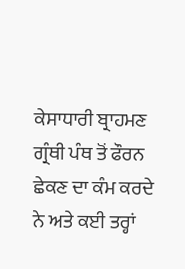ਕੇਸਾਧਾਰੀ ਬ੍ਰਾਹਮਣ ਗ੍ਰੰਥੀ ਪੰਥ ਤੋਂ ਫੌਰਨ
ਛੇਕਣ ਦਾ ਕੰਮ ਕਰਦੇ ਨੇ ਅਤੇ ਕਈ ਤਰ੍ਹਾਂ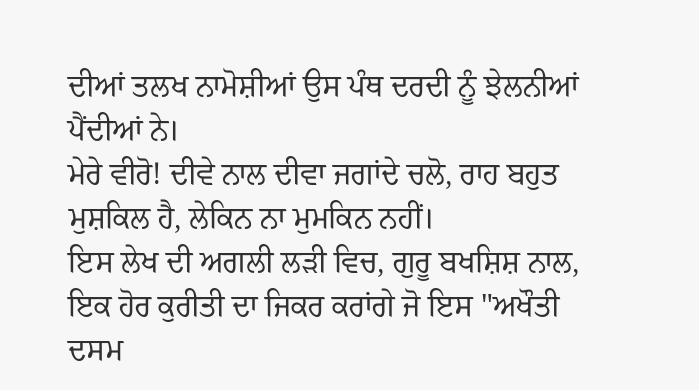ਦੀਆਂ ਤਲਖ ਨਾਮੋਸ਼ੀਆਂ ਉਸ ਪੰਥ ਦਰਦੀ ਨੂੰ ਝੇਲਨੀਆਂ
ਪੈਂਦੀਆਂ ਨੇ।
ਮੇਰੇ ਵੀਰੋ! ਦੀਵੇ ਨਾਲ ਦੀਵਾ ਜਗਾਂਦੇ ਚਲੋ, ਰਾਹ ਬਹੁਤ ਮੁਸ਼ਕਿਲ ਹੈ, ਲੇਕਿਨ ਨਾ ਮੁਮਕਿਨ ਨਹੀਂ।
ਇਸ ਲੇਖ ਦੀ ਅਗਲੀ ਲੜੀ ਵਿਚ, ਗੁਰੂ ਬਖਸ਼ਿਸ਼ ਨਾਲ, ਇਕ ਹੋਰ ਕੁਰੀਤੀ ਦਾ ਜਿਕਰ ਕਰਾਂਗੇ ਜੋ ਇਸ "ਅਖੌਤੀ
ਦਸਮ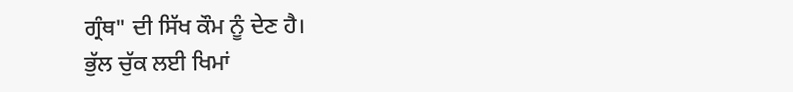ਗ੍ਰੰਥ" ਦੀ ਸਿੱਖ ਕੌਮ ਨੂੰ ਦੇਣ ਹੈ।
ਭੁੱਲ ਚੁੱਕ ਲਈ ਖਿਮਾਂ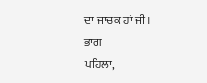ਦਾ ਜਾਚਕ ਹਾਂ ਜੀ।
ਭਾਗ
ਪਹਿਲਾ,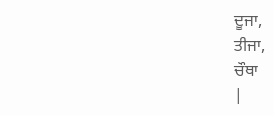ਦੂਜਾ,
ਤੀਜਾ,
ਚੌਥਾ
|